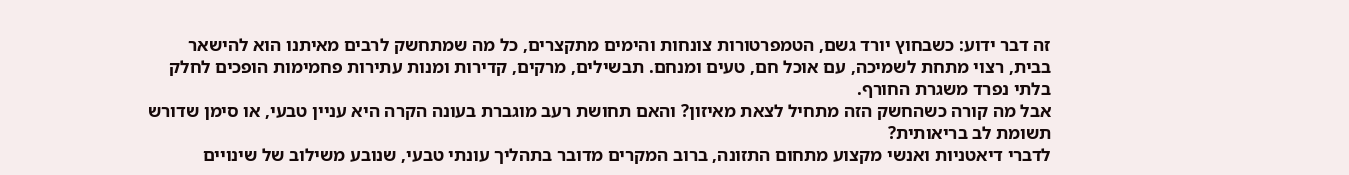זה דבר ידוע: כשבחוץ יורד גשם, הטמפרטורות צונחות והימים מתקצרים, כל מה שמתחשק לרבים מאיתנו הוא להישאר בבית, רצוי מתחת לשמיכה, עם אוכל חם, טעים ומנחם. תבשילים, מרקים, קדירות ומנות עתירות פחמימות הופכים לחלק בלתי נפרד משגרת החורף.
אבל מה קורה כשהחשק הזה מתחיל לצאת מאיזון? והאם תחושת רעב מוגברת בעונה הקרה היא עניין טבעי, או סימן שדורש תשומת לב בריאותית?
לדברי דיאטניות ואנשי מקצוע מתחום התזונה, ברוב המקרים מדובר בתהליך עונתי טבעי, שנובע משילוב של שינויים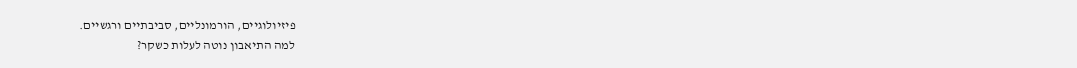פיזיולוגיים, הורמונליים, סביבתיים ורגשיים.
למה התיאבון נוטה לעלות כשקר?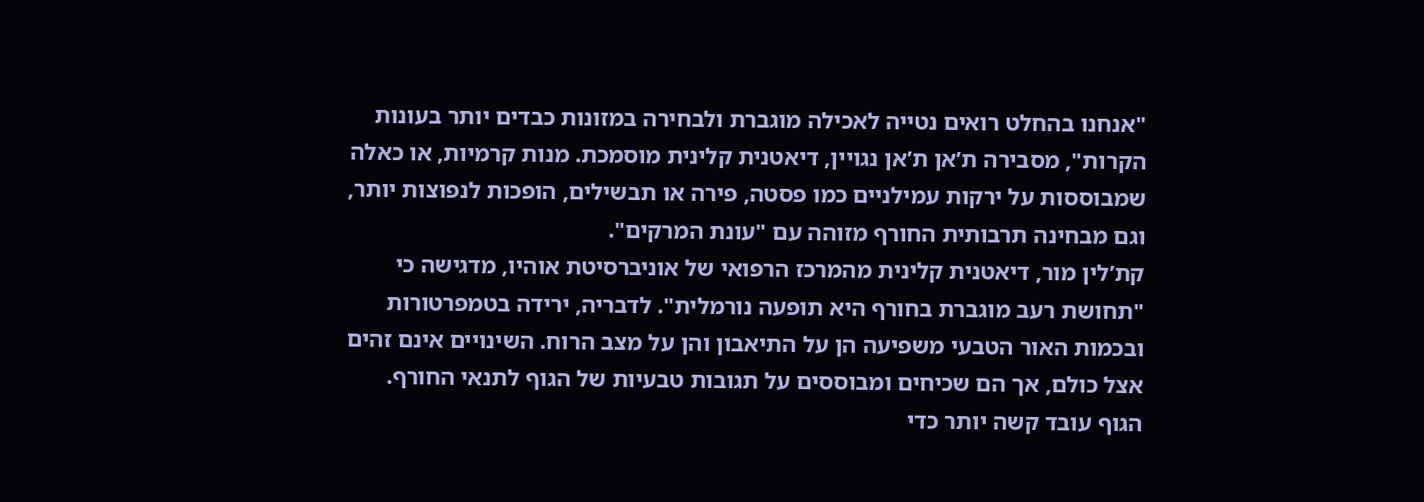"אנחנו בהחלט רואים נטייה לאכילה מוגברת ולבחירה במזונות כבדים יותר בעונות הקרות", מסבירה ת’אן ת’אן נגויין, דיאטנית קלינית מוסמכת. מנות קרמיות, או כאלה שמבוססות על ירקות עמילניים כמו פסטה, פירה או תבשילים, הופכות לנפוצות יותר, וגם מבחינה תרבותית החורף מזוהה עם "עונת המרקים".
קת’לין מור, דיאטנית קלינית מהמרכז הרפואי של אוניברסיטת אוהיו, מדגישה כי "תחושת רעב מוגברת בחורף היא תופעה נורמלית". לדבריה, ירידה בטמפרטורות ובכמות האור הטבעי משפיעה הן על התיאבון והן על מצב הרוח. השינויים אינם זהים אצל כולם, אך הם שכיחים ומבוססים על תגובות טבעיות של הגוף לתנאי החורף.
הגוף עובד קשה יותר כדי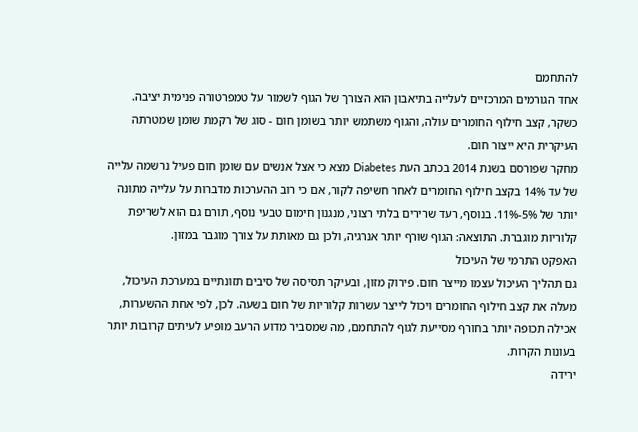להתחמם
אחד הגורמים המרכזיים לעלייה בתיאבון הוא הצורך של הגוף לשמור על טמפרטורה פנימית יציבה. כשקר, קצב חילוף החומרים עולה, והגוף משתמש יותר בשומן חום - סוג של רקמת שומן שמטרתה העיקרית היא ייצור חום.
מחקר שפורסם בשנת 2014 בכתב העת Diabetes מצא כי אצל אנשים עם שומן חום פעיל נרשמה עלייה של עד 14% בקצב חילוף החומרים לאחר חשיפה לקור, אם כי רוב ההערכות מדברות על עלייה מתונה יותר של 5%-11%. בנוסף, רעד שרירים בלתי רצוני, מנגנון חימום טבעי נוסף, תורם גם הוא לשריפת קלוריות מוגברת. התוצאה: הגוף שורף יותר אנרגיה, ולכן גם מאותת על צורך מוגבר במזון.
האפקט התרמי של העיכול
גם תהליך העיכול עצמו מייצר חום. פירוק מזון, ובעיקר תסיסה של סיבים תזונתיים במערכת העיכול, מעלה את קצב חילוף החומרים ויכול לייצר עשרות קלוריות של חום בשעה. לכן, לפי אחת ההשערות, אכילה תכופה יותר בחורף מסייעת לגוף להתחמם, מה שמסביר מדוע הרעב מופיע לעיתים קרובות יותר בעונות הקרות.
ירידה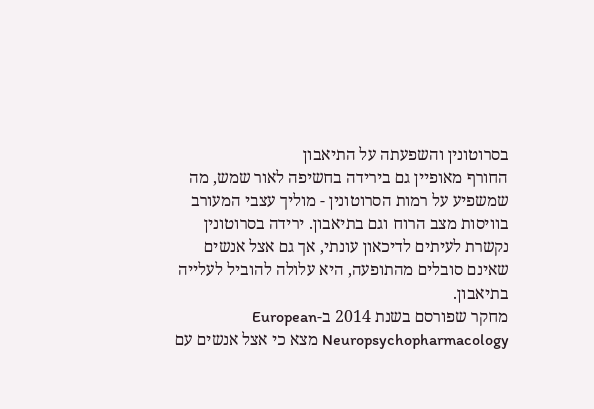בסרוטונין והשפעתה על התיאבון
החורף מאופיין גם בירידה בחשיפה לאור שמש, מה שמשפיע על רמות הסרוטונין - מוליך עצבי המעורב בוויסות מצב הרוח וגם בתיאבון. ירידה בסרוטונין נקשרת לעיתים לדיכאון עונתי, אך גם אצל אנשים שאינם סובלים מהתופעה, היא עלולה להוביל לעלייה בתיאבון.
מחקר שפורסם בשנת 2014 ב-European Neuropsychopharmacology מצא כי אצל אנשים עם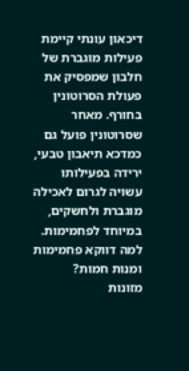דיכאון עונתי קיימת פעילות מוגברת של חלבון שמפסיק את פעולת הסרוטונין בחורף. מאחר שסרוטונין פועל גם כמדכא תיאבון טבעי, ירידה בפעילותו עשויה לגרום לאכילה מוגברת ולחשקים, במיוחד לפחמימות.
למה דווקא פחמימות ומנות חמות?
מזונות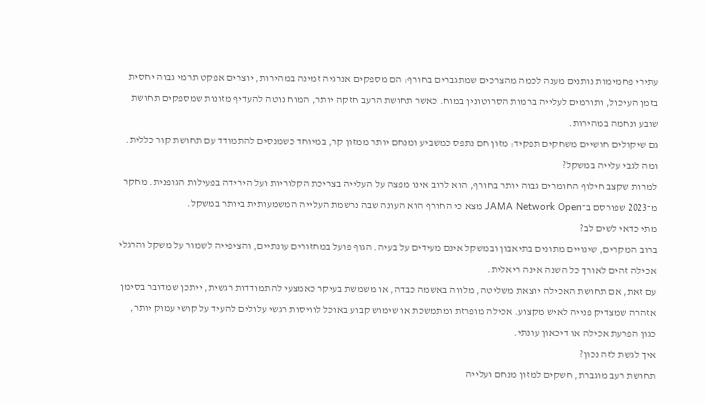עתירי פחמימות נותנים מענה לכמה מהצרכים שמתגברים בחורף: הם מספקים אנרגיה זמינה במהירות, יוצרים אפקט תרמי גבוה יחסית בזמן העיכול, ותורמים לעלייה ברמות הסרוטונין במוח. כאשר תחושת הרעב חזקה יותר, המוח נוטה להעדיף מזונות שמספקים תחושת שובע ונחמה במהירות.
גם שיקולים חושיים משחקים תפקיד: מזון חם נתפס כמשביע ומנחם יותר ממזון קר, במיוחד כשמנסים להתמודד עם תחושת קור כללית.
ומה לגבי עלייה במשקל?
למרות שקצב חילוף החומרים גבוה יותר בחורף, הוא לרוב אינו מפצה על העלייה בצריכת הקלוריות ועל הירידה בפעילות הגופנית. מחקר מ־2023 שפורסם ב־JAMA Network Open מצא כי החורף הוא העונה שבה נרשמת העלייה המשמעותית ביותר במשקל.
מתי כדאי לשים לב?
ברוב המקרים, שינויים מתונים בתיאבון ובמשקל אינם מעידים על בעיה. הגוף פועל במחזורים עונתיים, והציפייה לשמור על משקל והרגלי אכילה זהים לאורך כל השנה אינה ריאלית.
עם זאת, אם תחושת האכילה יוצאת משליטה, מלווה באשמה כבדה, או משמשת בעיקר כאמצעי להתמודדות רגשית, ייתכן שמדובר בסימן אזהרה שמצדיק פנייה לאיש מקצוע. אכילה מופרזת ומתמשכת או שימוש קבוע באוכל לוויסות רגשי עלולים להעיד על קושי עמוק יותר, כגון הפרעת אכילה או דיכאון עונתי.
איך לגשת לזה נכון?
תחושת רעב מוגברת, חשקים למזון מנחם ועלייה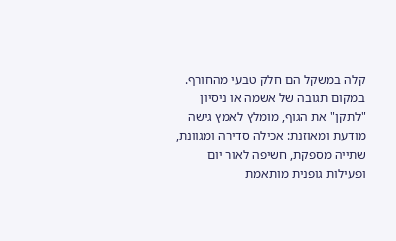קלה במשקל הם חלק טבעי מהחורף. במקום תגובה של אשמה או ניסיון "לתקן" את הגוף, מומלץ לאמץ גישה מודעת ומאוזנת: אכילה סדירה ומגוונת, שתייה מספקת, חשיפה לאור יום ופעילות גופנית מותאמת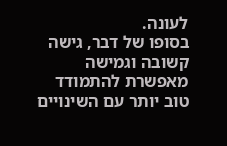לעונה.
בסופו של דבר, גישה קשובה וגמישה מאפשרת להתמודד טוב יותר עם השינויים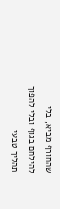שהחורף מביא, בלי להילחם בגוף ובלי להפוך תהליך טבעי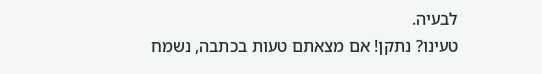לבעיה.
טעינו? נתקן! אם מצאתם טעות בכתבה, נשמח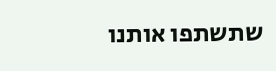שתשתפו אותנו